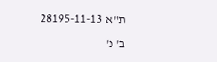ת"א 28195-11-13 ב' נ'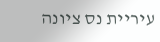עיריית נס ציונה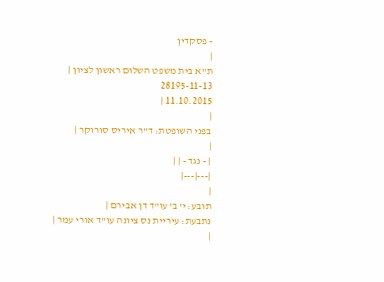- פסקדין
|
ת"א בית משפט השלום ראשון לציון |
28195-11-13
11.10.2015 |
|
בפני השופטת: ד"ר איריס סורוקר |
|
| - נגד - | |
|---|---|
|
תובע: י' ב' עו"ד דן אבירם |
נתבעת: עיריית נס ציונה עו"ד אורי עמר |
|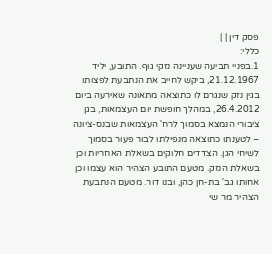פסק דין | |
כללי:
1.בפניי תביעה שעניינה נזקי גוף. התובע, יליד 21.12.1967, ביקש לחייב את הנתבעת לפצותו בגין נזק שנגרם לו כתוצאה מתאונה שאירעה ביום 26.4.2012, במהלך חופשת יום העצמאות, בגן ציבורי הנמצא בסמוך לרח' העצמאות שבנס-ציונה – לטענתו כתוצאה מנפילתו לבור פעור בסמוך לשיחי הגן. הצדדים חלוקים בשאלת האחריות וכן בשאלת הנזק. מטעם התובע הצהיר הוא עצמו וכן אחותו גב' בת-חן כהן, ובנו דור. מטעם הנתבעת הצהיר מר שי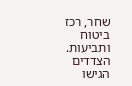שחר, רכז ביטוח ותביעות. הצדדים הגישו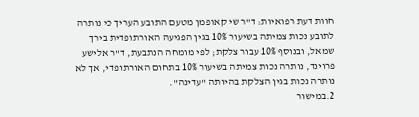חוות דעת רפואיות: ד"ר שי קאופמן מטעם התובע העריך כי נותרה לתובע נכות צמיתה בשיעור 10% בגין הפגיעה האורתופדית בירך שמאל, ובנוסף 10% עבור צלקת; לפי מומחה הנתבעת, ד"ר אלישע פרוינד, נותרה נכות צמיתה בשיעור 10% בתחום האורתופדי, אך לא נותרה נכות בגין הצלקת בהיותה "עדינה".
2.במישור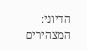הדיוני: המצהירים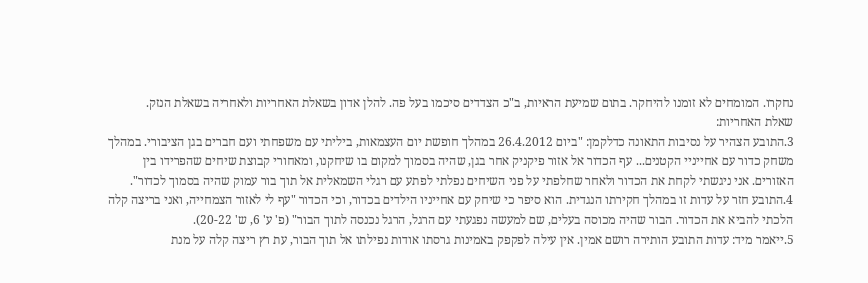נחקרו. המומחים לא זומנו להיחקר. בתום שמיעת הראיות, ב"כ הצדדים סיכמו בעל פה. להלן אדון בשאלת האחריות ולאחריה בשאלת הנזק.
שאלת האחריות:
3.התובע הצהיר על נסיבות התאונה כדלקמן: "ביום 26.4.2012 במהלך חופשת יום העצמאות, ביליתי עם משפחתי ועם חברים בגן הציבורי. במהלך משחק כדור עם אחייניי הקטנים... עף הכדור אל אזור פיקניק אחר בגן, שהיה בסמוך למקום בו שיחקנו, ומאחורי קבוצת שיחים שהפרידו בין האזורים. אני ניגשתי לקחת את הכדור ולאחר שחלפתי על פני השיחים נפלתי לפתע עם רגלי השמאלית אל תוך בור עמוק שהיה בסמוך לכדור".
4.התובע חזר על עדות זו במהלך חקירתו הנגדית. הוא סיפר כי שיחק עם אחייניו הילדים בכדור, וכי הכדור "עף לי לאזור הצמחייה, ואני בריצה קלה הלכתי להביא את הכדור. הבור שהיה מכוסה בעלים, שם למעשה נפגעתי עם הרגל, הרגל נכנסה לתוך הבור" (פ' ע' 6, ש' 20-22).
5.ייאמר מיד: עדות התובע הותירה רושם אמין. אין עילה לפקפק באמינות גרסתו אודות נפילתו אל תוך הבור, עת רץ ריצה קלה על מנת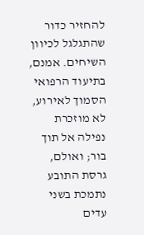להחזיר כדור שהתגלגל לכיוון השיחים. אמנם, בתיעוד הרפואי הסמוך לאירוע, לא מוזכרת נפילה אל תוך בור; ואולם, גרסת התובע נתמכת בשני עדים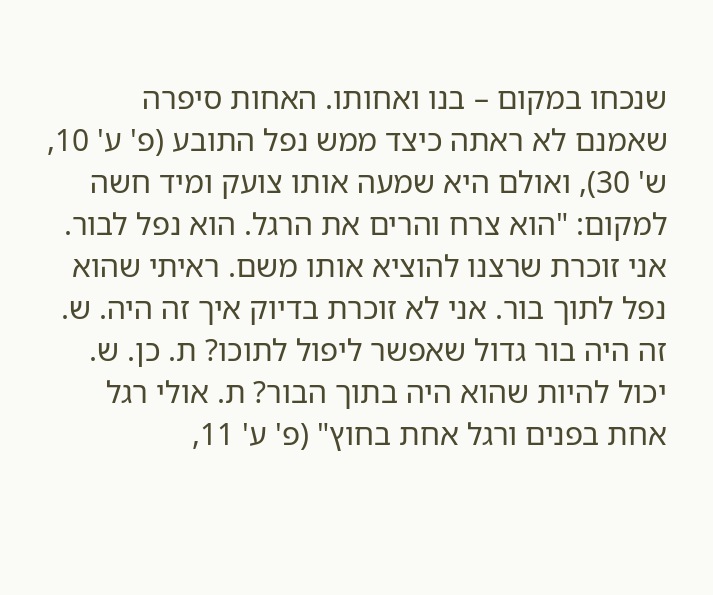שנכחו במקום – בנו ואחותו. האחות סיפרה שאמנם לא ראתה כיצד ממש נפל התובע (פ' ע' 10, ש' 30), ואולם היא שמעה אותו צועק ומיד חשה למקום: "הוא צרח והרים את הרגל. הוא נפל לבור. אני זוכרת שרצנו להוציא אותו משם. ראיתי שהוא נפל לתוך בור. אני לא זוכרת בדיוק איך זה היה. ש. זה היה בור גדול שאפשר ליפול לתוכו? ת. כן. ש. יכול להיות שהוא היה בתוך הבור? ת. אולי רגל אחת בפנים ורגל אחת בחוץ" (פ' ע' 11,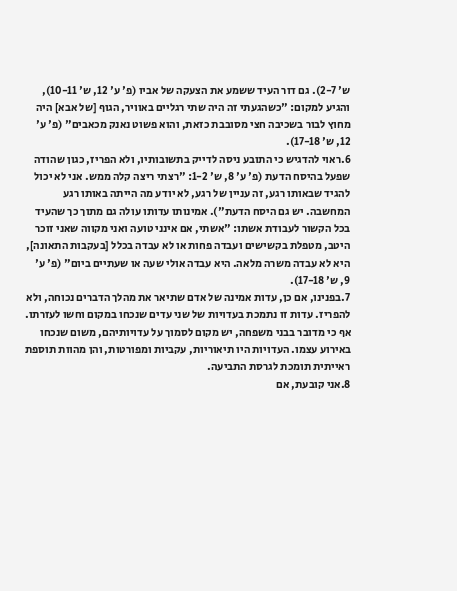ש' 2-7). גם דור העיד ששמע את הצעקה של אביו (פ' ע' 12, ש' 10-11), והגיע למקום: "כשהגעתי זה היה שתי רגליים באוויר, הגוף [של אבא] היה מחוץ לבור בשכיבה חצי מסובבת כזאת, והוא פשוט נאנק מכאבים" (פ' ע' 12, ש' 17-18).
6.ראוי להדגיש כי התובע ניסה לדייק בתשובותיו, ולא הפריז, כגון שהודה שפעל בהיסח הדעת (פ' ע' 8, ש' 1-2: "רצתי ריצה קלה ממש. אני לא יכול להגיד שבאותו רגע, זה עניין של רגע, לא יודע מה הייתה באותו רגע המחשבה. יש גם היסח הדעת"). אמינותו עדותו עולה גם מתוך כך שהעיד בכל הקשור לעבודת אשתו: "אשתי, אם אינני טועה ואני מקווה שאני זוכר היטב, מטפלת בקשישים ועבדה פחות או לא עבדה בכלל [בעקבות התאונה], היא לא עבדה משרה מלאה. היא עבדה אולי שעה או שעתיים ביום" (פ' ע' 9, ש' 17-18).
7.בפנינו, אם כן, עדות אמינה של אדם שתיאר את מהלך הדברים נכוחה, ולא להפריז. עדות זו נתמכת בעדויות של שני עדים שנכחו במקום וחשו לעזרתו. אף כי מדובר בבני משפחה, יש מקום לסמוך על עדויותיהם, משום שנכחו באירוע עצמו. העדויות היו תיאוריות, עקביות ומפורטות, והן מהוות תוספת ראייתית תומכת לגרסת התביעה.
8.אני קובעת, אם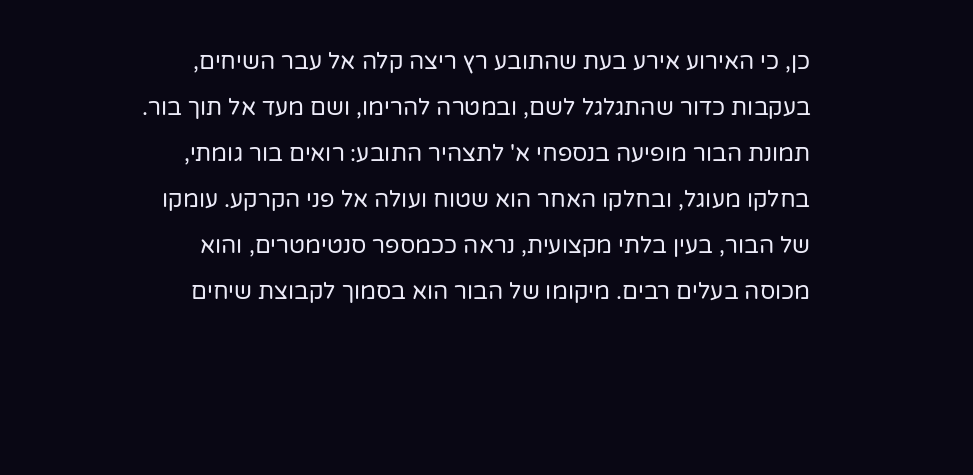כן, כי האירוע אירע בעת שהתובע רץ ריצה קלה אל עבר השיחים, בעקבות כדור שהתגלגל לשם, ובמטרה להרימו, ושם מעד אל תוך בור. תמונת הבור מופיעה בנספחי א' לתצהיר התובע: רואים בור גומתי, בחלקו מעוגל, ובחלקו האחר הוא שטוח ועולה אל פני הקרקע. עומקו של הבור, בעין בלתי מקצועית, נראה ככמספר סנטימטרים, והוא מכוסה בעלים רבים. מיקומו של הבור הוא בסמוך לקבוצת שיחים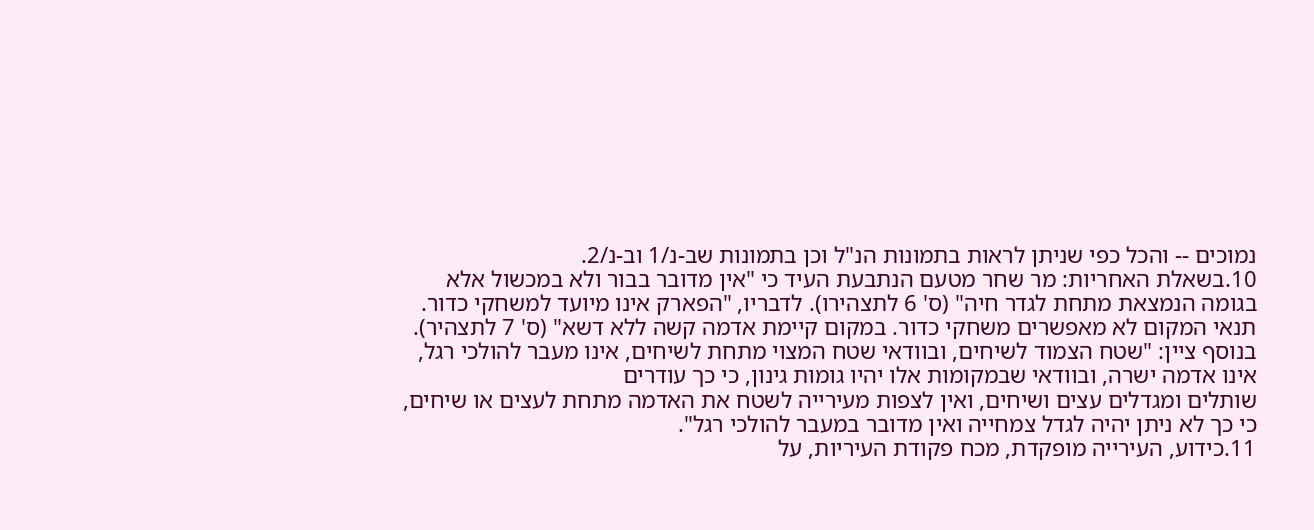נמוכים -- והכל כפי שניתן לראות בתמונות הנ"ל וכן בתמונות שב-נ/1 וב-נ/2.
10.בשאלת האחריות: מר שחר מטעם הנתבעת העיד כי "אין מדובר בבור ולא במכשול אלא בגומה הנמצאת מתחת לגדר חיה" (ס' 6 לתצהירו). לדבריו, "הפארק אינו מיועד למשחקי כדור. תנאי המקום לא מאפשרים משחקי כדור. במקום קיימת אדמה קשה ללא דשא" (ס' 7 לתצהיר). בנוסף ציין: "שטח הצמוד לשיחים, ובוודאי שטח המצוי מתחת לשיחים, אינו מעבר להולכי רגל, אינו אדמה ישרה, ובוודאי שבמקומות אלו יהיו גומות גינון, כי כך עודרים
שותלים ומגדלים עצים ושיחים, ואין לצפות מעירייה לשטח את האדמה מתחת לעצים או שיחים, כי כך לא ניתן יהיה לגדל צמחייה ואין מדובר במעבר להולכי רגל".
11.כידוע, העירייה מופקדת, מכח פקודת העיריות, על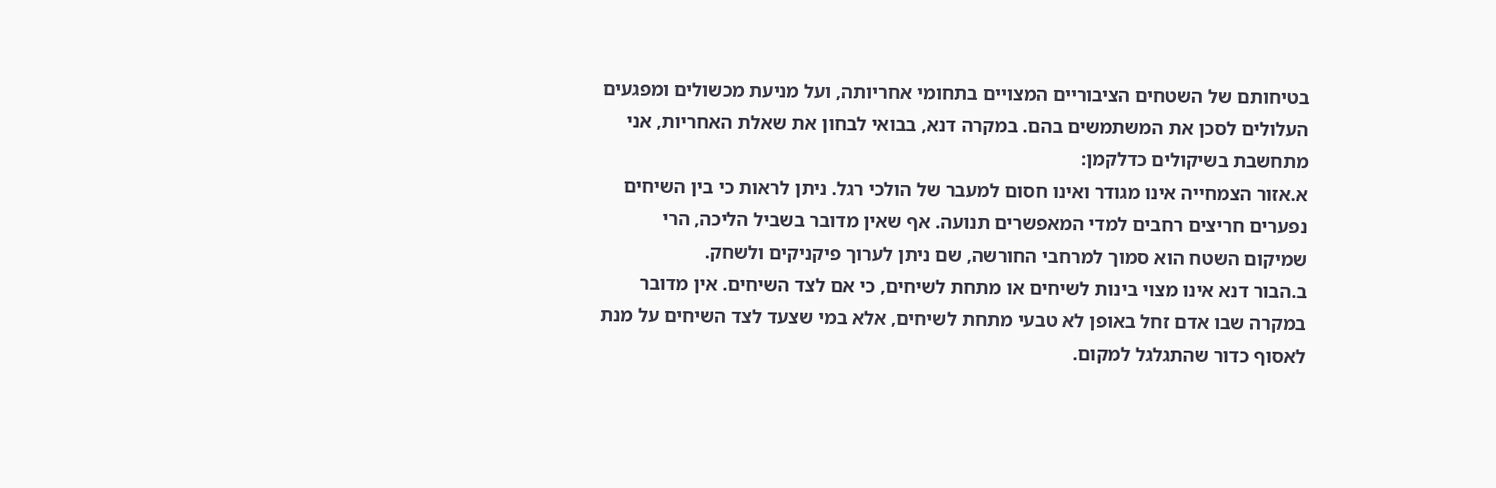בטיחותם של השטחים הציבוריים המצויים בתחומי אחריותה, ועל מניעת מכשולים ומפגעים העלולים לסכן את המשתמשים בהם. במקרה דנא, בבואי לבחון את שאלת האחריות, אני מתחשבת בשיקולים כדלקמן:
א.אזור הצמחייה אינו מגודר ואינו חסום למעבר של הולכי רגל. ניתן לראות כי בין השיחים נפערים חריצים רחבים למדי המאפשרים תנועה. אף שאין מדובר בשביל הליכה, הרי שמיקום השטח הוא סמוך למרחבי החורשה, שם ניתן לערוך פיקניקים ולשחק.
ב.הבור דנא אינו מצוי בינות לשיחים או מתחת לשיחים, כי אם לצד השיחים. אין מדובר במקרה שבו אדם זחל באופן לא טבעי מתחת לשיחים, אלא במי שצעד לצד השיחים על מנת לאסוף כדור שהתגלגל למקום.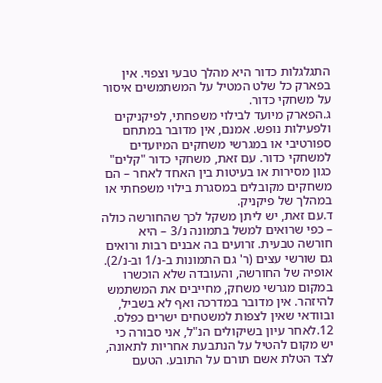התגלגלות כדור היא מהלך טבעי וצפוי. אין בפארק כל שלט המטיל על המשתמשים איסור על משחקי כדור.
ג.הפארק מיועד לבילוי משפחתי, לפיקניקים ולפעילות נופש. אמנם, אין מדובר במתחם ספורטיבי או במגרשי משחקים המיועדים למשחקי כדור. עם זאת, משחקי כדור "קלים" כגון מסירות או בעיטות בין האחד לאחר – הם משחקים מקובלים במסגרת בילוי משפחתי או במהלך של פיקניק.
ד.עם זאת, יש ליתן משקל לכך שהחורשה כולה – כפי שרואים למשל בתמונה נ/3 – היא חורשה טבעית. זרועים בה אבנים רבות ורואים גם שורשי עצים (ר' גם התמונות ב-נ/1 וב-נ/2). אופיה של החורשה, והעובדה שלא הוכשרו במקום מגרשי משחק, מחייבים את המשתמש להיזהר. אין מדובר במדרכה ואף לא בשביל, ובוודאי שאין לצפות למשטחים ישרים כפלס.
12.לאחר עיון בשיקולים הנ"ל, אני סבורה כי יש מקום להטיל על הנתבעת אחריות לתאונה, לצד הטלת אשם תורם על התובע. הטעם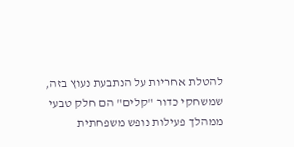להטלת אחריות על הנתבעת נעוץ בזה, שמשחקי כדור "קלים" הם חלק טבעי ממהלך פעילות נופש משפחתית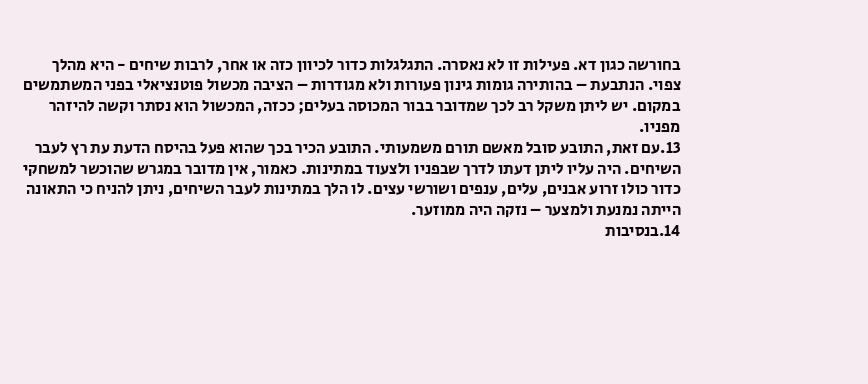בחורשה כגון דא. פעילות זו לא נאסרה. התגלגלות כדור לכיוון כזה או אחר, לרבות שיחים - היא מהלך צפוי. הנתבעת – בהותירה גומות גינון פעורות ולא מגודרות – הציבה מכשול פוטנציאלי בפני המשתמשים במקום. יש ליתן משקל רב לכך שמדובר בבור המכוסה בעלים; ככזה, המכשול הוא נסתר וקשה להיזהר מפניו.
13.עם זאת, התובע סובל מאשם תורם משמעותי. התובע הכיר בכך שהוא פעל בהיסח הדעת עת רץ לעבר השיחים. היה עליו ליתן דעתו לדרך שבפניו ולצעוד במתינות. כאמור, אין מדובר במגרש שהוכשר למשחקי כדור כולו זרוע אבנים, עלים, ענפים ושורשי עצים. לו הלך במתינות לעבר השיחים, ניתן להניח כי התאונה הייתה נמנעת ולמצער – נזקה היה ממוזער.
14.בנסיבות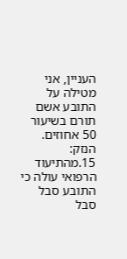העניין, אני מטילה על התובע אשם תורם בשיעור 50 אחוזים.
הנזק:
15.מהתיעוד הרפואי עולה כי התובע סבל סבל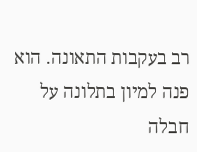רב בעקבות התאונה. הוא פנה למיון בתלונה על חבלה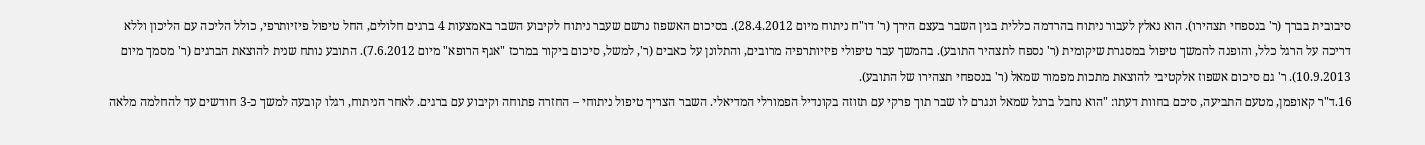סיבובית בברך (ר' בנספחי תצהירו). הוא נאלץ לעבור ניתוח בהרדמה כללית בגין השבר בעצם הירך (ר' דו"ח ניתוח מיום 28.4.2012). בסיכום האשפוז נרשם שעבר ניתוח לקיבוע השבר באמצעות 4 ברגים חלולים, החל טיפול פיזיותרפי, כולל הליכה עם הליכון וללא דריכה על הרגל כלל, והופנה להמשך טיפול במסגרת שיקומית (ר' נספח לתצהיר התובע). בהמשך עבר טיפולי פיזיותרפיה מרובים, והתלונן על כאבים (ר', למשל, סיכום ביקור במרכז "אגף הרופא" מיום 7.6.2012). התובע נותח שנית להוצאת הברגים (ר' מסמך מיום 10.9.2013). ר' גם סיכום אשפוז אלקטיבי להוצאת מתכות מפמור שמאל (ר' בנספחי תצהירו של התובע).
16.ד"ר קאופמן, מטעם התביעה, סיכם בחוות דעתו: "הוא נחבל ברגל שמאל ונגרם לו שבר תוך פרקי עם תזוזה בקונדיל הפמורלי המדיאלי. השבר הצריך טיפול ניתוחי – החזרה פתוחה וקיבוע עם ברגים. לאחר הניתוח, רגלו קובעה למשך כ-3 חודשים עד להחלמה מלאה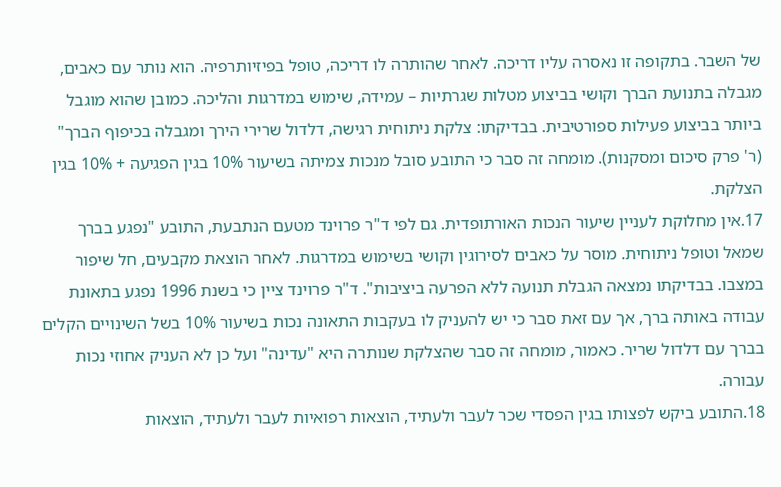של השבר. בתקופה זו נאסרה עליו דריכה. לאחר שהותרה לו דריכה, טופל בפיזיותרפיה. הוא נותר עם כאבים, מגבלה בתנועת הברך וקושי בביצוע מטלות שגרתיות – עמידה, שימוש במדרגות והליכה. כמובן שהוא מוגבל ביותר בביצוע פעילות ספורטיבית. בבדיקתו: צלקת ניתוחית רגישה, דלדול שרירי הירך ומגבלה בכיפוף הברך" (ר' פרק סיכום ומסקנות). מומחה זה סבר כי התובע סובל מנכות צמיתה בשיעור 10% בגין הפגיעה + 10% בגין הצלקת.
17.אין מחלוקת לעניין שיעור הנכות האורתופדית. גם לפי ד"ר פרוינד מטעם הנתבעת, התובע "נפגע בברך שמאל וטופל ניתוחית. מוסר על כאבים לסירוגין וקושי בשימוש במדרגות. לאחר הוצאת מקבעים, חל שיפור במצבו. בבדיקתו נמצאה הגבלת תנועה ללא הפרעה ביציבות". ד"ר פרוינד ציין כי בשנת 1996 נפגע בתאונת עבודה באותה ברך, אך עם זאת סבר כי יש להעניק לו בעקבות התאונה נכות בשיעור 10% בשל השינויים הקלים בברך עם דלדול שריר. כאמור, מומחה זה סבר שהצלקת שנותרה היא "עדינה" ועל כן לא העניק אחוזי נכות עבורה.
18.התובע ביקש לפצותו בגין הפסדי שכר לעבר ולעתיד, הוצאות רפואיות לעבר ולעתיד, הוצאות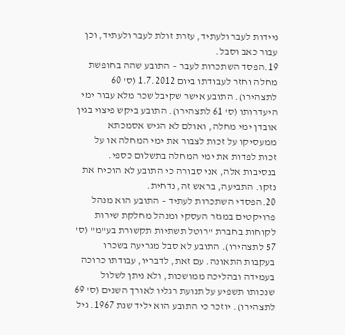ניידות לעבר ולעתיד, עזרת זולת לעבר ולעתיד, וכן עבור כאב וסבל.
19.הפסד השתכרות לעבר – התובע שהה בחופשת מחלה וחזר לעבודתו ביום 1.7.2012 (ס' 60 לתצהירו). התובע אישר שקיבל שכר מלא עבור ימי היעדרותו (ס' 61 לתצהירו). התובע ביקש פיצוי בגין אובדן ימי מחלה, ואולם לא הגיש אסמכתא ממעסיקו על זכות לצבור את ימי המחלה או על זכות לפדות את ימי המחלה בתשלום כספי. בנסיבות אלה, אני סבורה כי התובע לא הוכיח את נזקו. התביעה, בראש זה, נדחית.
20.הפסדי השתכרות לעתיד – התובע הוא מנהל פרויקטים במגזר העסקי ומנהל מחלקת שירות לקוחות בחברת "רוטל תשתיות תקשורת בע"מ" (ס' 57 לתצהירו). התובע לא סבל מגריעה בשכרו בעקבות התאונה. עם זאת, לדבריו, עבודתו כרוכה בעמידה ובהליכה ממושכות, ולא ניתן לשלול שנכותו תשפיע על תנועת רגליו לאורך השנים (ס' 69 לתצהירו). יוזכר כי התובע הוא יליד שנת 1967. גיל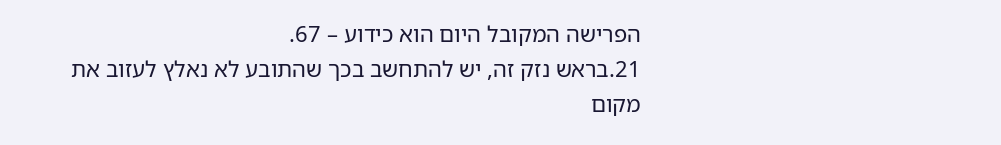הפרישה המקובל היום הוא כידוע – 67.
21.בראש נזק זה, יש להתחשב בכך שהתובע לא נאלץ לעזוב את מקום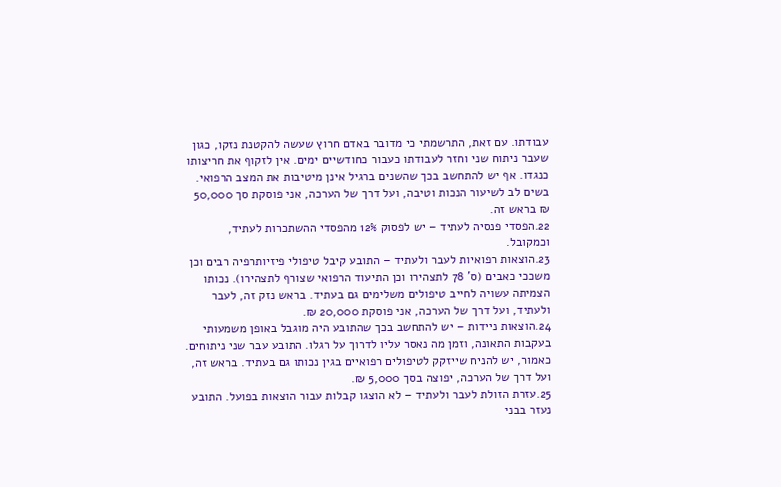עבודתו. עם זאת, התרשמתי כי מדובר באדם חרוץ שעשה להקטנת נזקו, כגון שעבר ניתוח שני וחזר לעבודתו כעבור כחודשיים ימים. אין לזקוף את חריצותו כנגדו. אף יש להתחשב בכך שהשנים ברגיל אינן מיטיבות את המצב הרפואי. בשים לב לשיעור הנכות וטיבה, ועל דרך של הערכה, אני פוסקת סך 50,000 ₪ בראש זה.
22.הפסדי פנסיה לעתיד – יש לפסוק 12% מהפסדי ההשתכרות לעתיד, וכמקובל.
23.הוצאות רפואיות לעבר ולעתיד – התובע קיבל טיפולי פיזיותרפיה רבים וכן משככי כאבים (ס' 78 לתצהירו וכן התיעוד הרפואי שצורף לתצהירו). נכותו הצמיתה עשויה לחייב טיפולים משלימים גם בעתיד. בראש נזק זה, לעבר ולעתיד, ועל דרך של הערכה, אני פוסקת 20,000 ₪.
24.הוצאות ניידות – יש להתחשב בכך שהתובע היה מוגבל באופן משמעותי בעקבות התאונה, וזמן מה נאסר עליו לדרוך על רגלו. התובע עבר שני ניתוחים. כאמור, יש להניח שייזקק לטיפולים רפואיים בגין נכותו גם בעתיד. בראש זה, ועל דרך של הערכה, יפוצה בסך 5,000 ₪.
25.עזרת הזולת לעבר ולעתיד – לא הוצגו קבלות עבור הוצאות בפועל. התובע נעזר בבני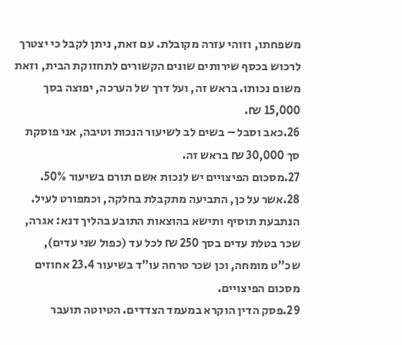משפחתו, וזוהי עזרה מקובלת. עם זאת, ניתן לקבל כי יצטרך לרכוש בכסף שירותים שונים הקשורים לתחזוקת הבית, וזאת משום נכותו. בראש זה, ועל דרך של הערכה, יפוצה בסך 15,000 ₪.
26.כאב וסבל – בשים לב לשיעור הנכות וטיבה, אני פוסקת סך 30,000 ₪ בראש זה.
27.מסכום הפיצויים יש לנכות אשם תורם בשיעור 50%.
28.אשר על כן, התביעה מתקבלת בחלקה, וכמפורט לעיל. הנתבעת תוסיף ותישא בהוצאות התובע בהליך דנא: אגרה, שכר בטלת עדים בסך 250 ₪ לכל עד (כפול שני עדים), שכ"ט מומחה, וכן שכר טרחה עו"ד בשיעור 23.4 אחוזים מסכום הפיצויים.
29.פסק הדין הוקרא במעמד הצדדים. הטיוטה תועבר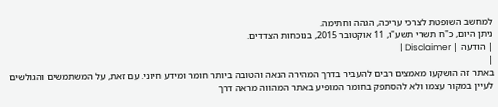למחשב השופטת לצרכי עריכה, הגהה וחתימה.
ניתן היום, כ"ח תשרי תשע"ו, 11 אוקטובר 2015, בנוכחות הצדדים.
| הודעה | Disclaimer |
|
באתר זה הושקעו מאמצים רבים להעביר בדרך המהירה הנאה והטובה ביותר חומר ומידע חיוני. עם זאת, על המשתמשים והגולשים לעיין במקור עצמו ולא להסתפק בחומר המופיע באתר המהווה מראה דרך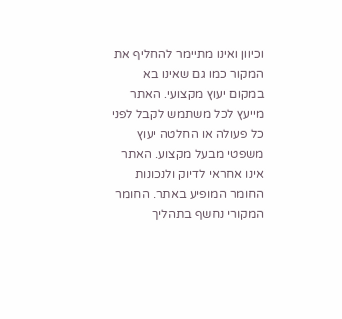וכיוון ואינו מתיימר להחליף את המקור כמו גם שאינו בא במקום יעוץ מקצועי. האתר מייעץ לכל משתמש לקבל לפני כל פעולה או החלטה יעוץ משפטי מבעל מקצוע. האתר אינו אחראי לדיוק ולנכונות החומר המופיע באתר. החומר המקורי נחשף בתהליך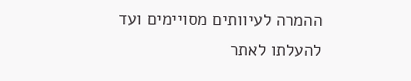ההמרה לעיוותים מסויימים ועד להעלתו לאתר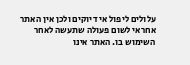עלולים ליפול אי דיוקים ולכן אין האתר אחראי לשום פעולה שתעשה לאחר השימוש בו. האתר אינו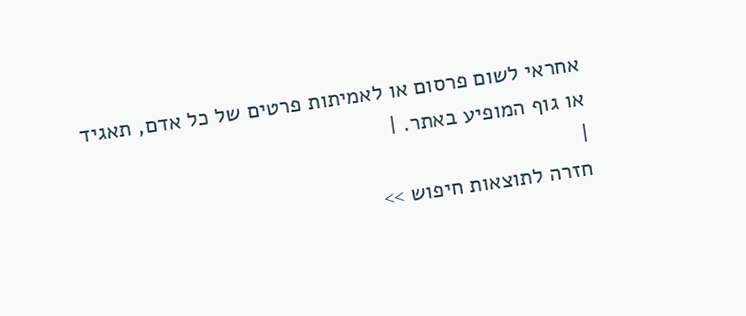אחראי לשום פרסום או לאמיתות פרטים של כל אדם, תאגיד או גוף המופיע באתר. |
|
חזרה לתוצאות חיפוש >>